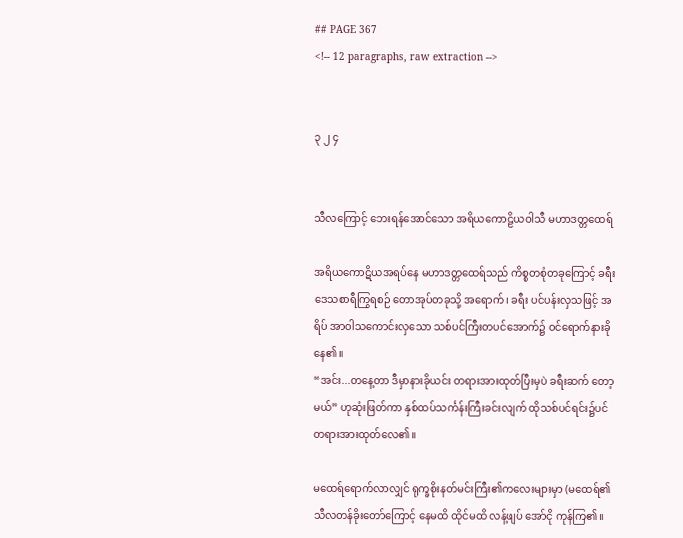## PAGE 367
<!-- 12 paragraphs, raw extraction -->


၃ ၂ ၄


သီလကြောင့် ဘေးရန်အောင်သော အရိယကောဠိယဝါသီ မဟာဒတ္တထေရ်

အရိယကောဋိယအရပ်နေ မဟာဒတ္တထေရ်သည် ကိစ္စတစုံတခုကြောင့် ခရီး ဒေသစာရီကြွရစဉ် တောအုပ်တခုသို့ အရောက်၊ ခရီး ပင်ပန်းလှသဖြင့် အရိပ် အာဝါသကောင်းလှသော သစ်ပင်ကြီးတပင်အောက်၌ ဝင်ရောက်နားခိုနေ၏။
“အင်း...တနေ့တာ ဒီမှာနားခိုယင်း တရားအားထုတ်ပြီးမှပဲ ခရီးဆက် တော့မယ်” ဟုဆုံးဖြတ်ကာ နှစ်ထပ်သင်္ကန်းကြီးခင်းလျက် ထိုသစ်ပင်ရင်း၌ပင် တရားအားထုတ်လေ၏။

မထေရ်ရောက်လာလျှင် ရုက္ခစိုးနတ်မင်းကြီး၏ကလေးများမှာ (မထေရ်၏ သီလတန်ခိုးတော်ကြောင့် နေမထိ ထိုင်မထိ လန့်ဖျပ် အော်ငို ကုန်ကြ၏။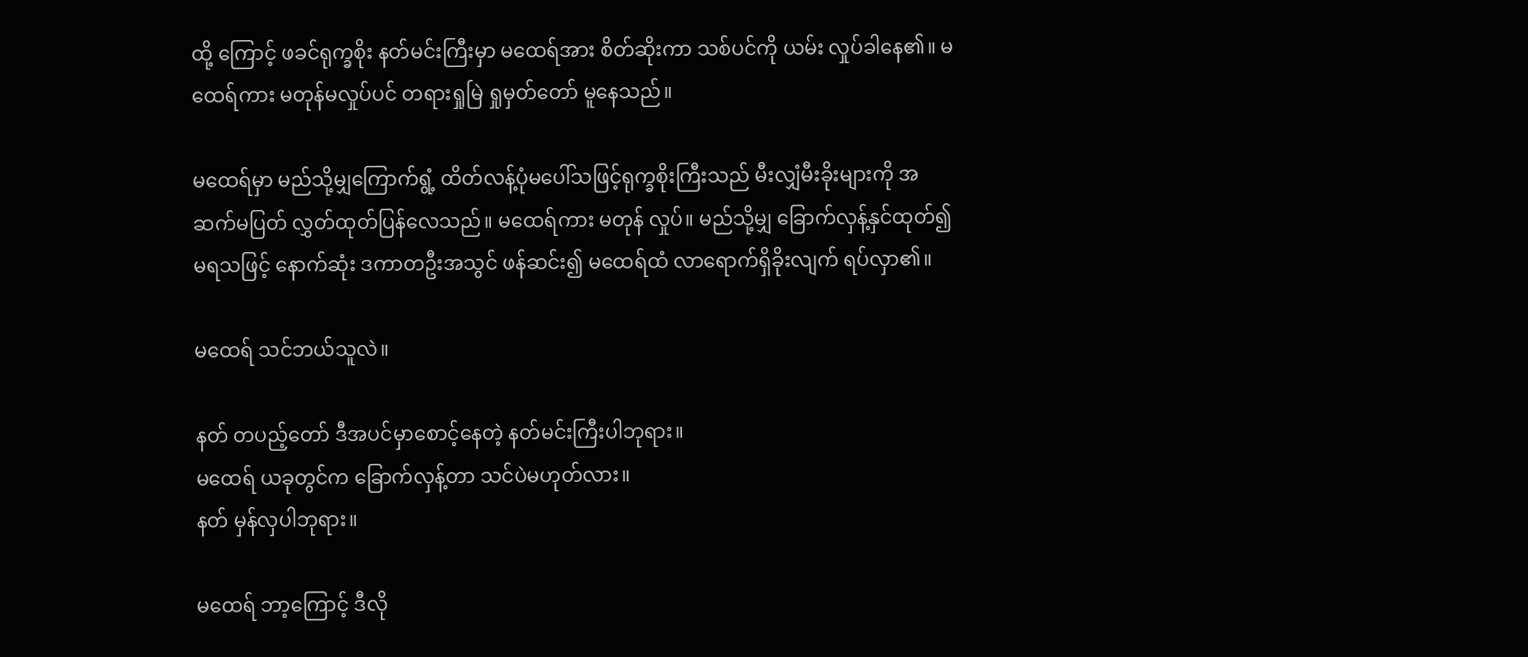ထို့ ကြောင့် ဖခင်ရုက္ခစိုး နတ်မင်းကြီးမှာ မထေရ်အား စိတ်ဆိုးကာ သစ်ပင်ကို ယမ်း လှုပ်ခါနေ၏။ မထေရ်ကား မတုန်မလှုပ်ပင် တရားရှုမြဲ ရှုမှတ်တော် မူနေသည်။

မထေရ်မှာ မည်သို့မျှကြောက်ရွံ့ ထိတ်လန့်ပုံမပေါ်သဖြင့်ရုက္ခစိုးကြီးသည် မီးလျှံမီးခိုးများကို အဆက်မပြတ် လွှတ်ထုတ်ပြန်လေသည်။ မထေရ်ကား မတုန် လှုပ်။ မည်သို့မျှ ခြောက်လှန့်နှင်ထုတ်၍ မရသဖြင့် နောက်ဆုံး ဒကာတဦးအသွင် ဖန်ဆင်း၍ မထေရ်ထံ လာရောက်ရှိခိုးလျက် ရပ်လှာ၏။

မထေရ် သင်ဘယ်သူလဲ။

နတ် တပည့်တော် ဒီအပင်မှာစောင့်နေတဲ့ နတ်မင်းကြီးပါဘုရား။
မထေရ် ယခုတွင်က ခြောက်လှန့်တာ သင်ပဲမဟုတ်လား။
နတ် မှန်လှပါဘုရား။

မထေရ် ဘာ့ကြောင့် ဒီလို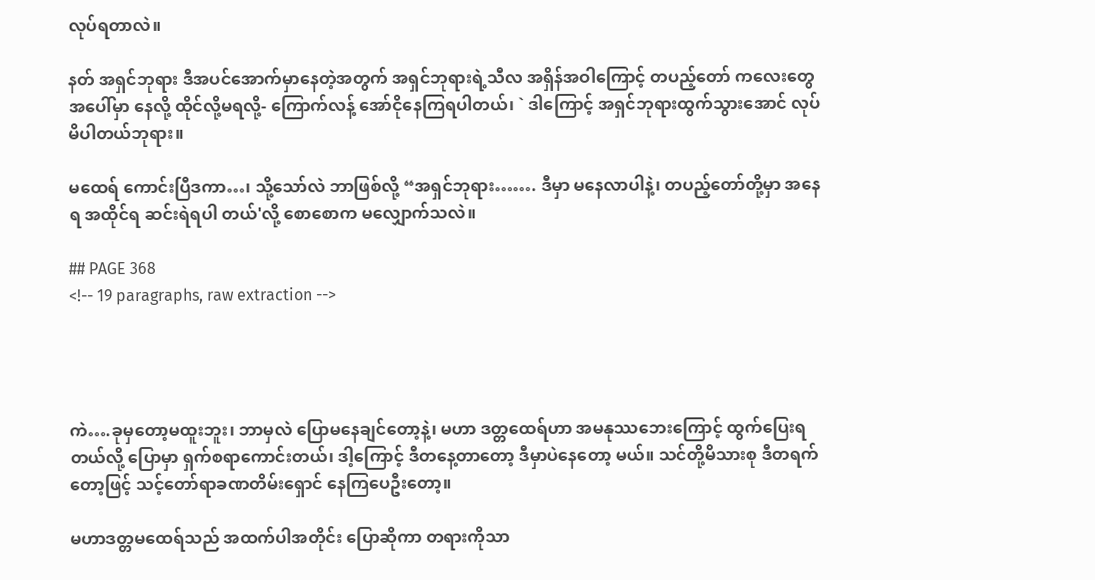လုပ်ရတာလဲ။

နတ် အရှင်ဘုရား ဒီအပင်အောက်မှာနေတဲ့အတွက် အရှင်ဘုရားရဲ့သီလ အရှိန်အဝါကြောင့် တပည့်တော် ကလေးတွေ အပေါ်မှာ နေလို့ ထိုင်လို့မရလို့- ကြောက်လန့် အော်ငိုနေကြရပါတယ်၊ ` ဒါကြောင့် အရှင်ဘုရားထွက်သွားအောင် လုပ်မိပါတယ်ဘုရား။

မထေရ် ကောင်းပြီဒကာ…၊ သို့သော်လဲ ဘာဖြစ်လို့ “အရှင်ဘုရား……. ဒီမှာ မနေလာပါနဲ့၊ တပည့်တော်တို့မှာ အနေရ အထိုင်ရ ဆင်းရဲရပါ တယ်'လို့ စောစောက မလျှောက်သလဲ။

## PAGE 368
<!-- 19 paragraphs, raw extraction -->




ကဲ….ခုမှတော့မထူးဘူး၊ ဘာမှလဲ ပြောမနေချင်တော့နဲ့၊ မဟာ ဒတ္တထေရ်ဟာ အမနုဿဘေးကြောင့် ထွက်ပြေးရတယ်လို့ ပြောမှာ ရှက်စရာကောင်းတယ်၊ ဒါ့ကြောင့် ဒီတနေ့တာတော့ ဒီမှာပဲနေတော့ မယ်။ သင်တို့မိသားစု ဒီတရက်တော့ဖြင့် သင့်တော်ရာခဏတိမ်းရှောင် နေကြပေဦးတော့။

မဟာဒတ္တမထေရ်သည် အထက်ပါအတိုင်း ပြောဆိုကာ တရားကိုသာ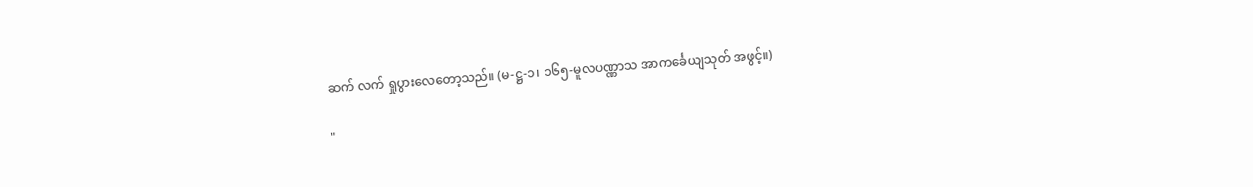ဆက် လက် ရှုပွားလေတော့သည်။ (မ-ဋ္ဌ-၁၊ ၁၆၅-မူလပဏ္ဏာသ အာကင်္ခေယျသုတ် အဖွင့်။)

"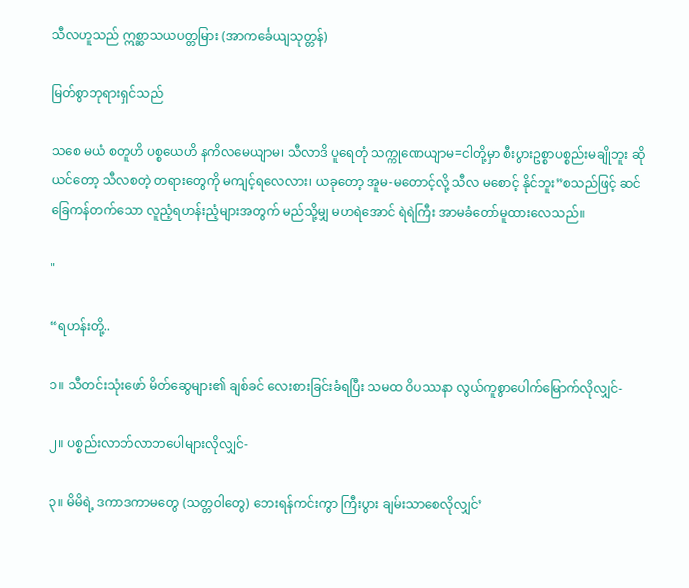သီလဟူသည် ဣစ္ဆာသယပတ္တမြား (အာကင်္ခေယျသုတ္တန်)

မြတ်စွာဘုရားရှင်သည်

သစေ မယံ စတူဟိ ပစ္စယေဟိ နကိလမေယျာမ၊ သီလာဒိ ပူရေတုံ သက္ကုဏေယျာမ=ငါတို့မှာ စီးပွားဥစ္စာပစ္စည်းမချိုဘူး ဆိုယင်တော့ သီလစတဲ့ တရားတွေကို မကျင့်ရလေလား၊ ယခုတော့ အူမ-မတောင့်လို့ သီလ မစောင့် နိုင်ဘူး”စသည်ဖြင့် ဆင်ခြေကန်တက်သော လူညံ့ရဟန်းညံ့များအတွက် မည်သို့မျှ မဟရဲအောင် ရဲရဲကြီး အာမခံတော်မူထားလေသည်။

"

“ရဟန်းတို့..

၁။ သီတင်းသုံးဖော် မိတ်ဆွေများ၏ ချစ်ခင် လေးစားခြင်းခံရပြီး သမထ ဝိပဿနာ လွယ်ကူစွာပေါက်မြောက်လိုလျှင်-

၂။ ပစ္စည်းလာဘ်လာဘပေါများလိုလျှင်-

၃။ မိမိရဲ့ ဒကာဒကာမတွေ (သတ္တဝါတွေ) ဘေးရန်ကင်းကွာ ကြီးပွား ချမ်းသာစေလိုလျှင်’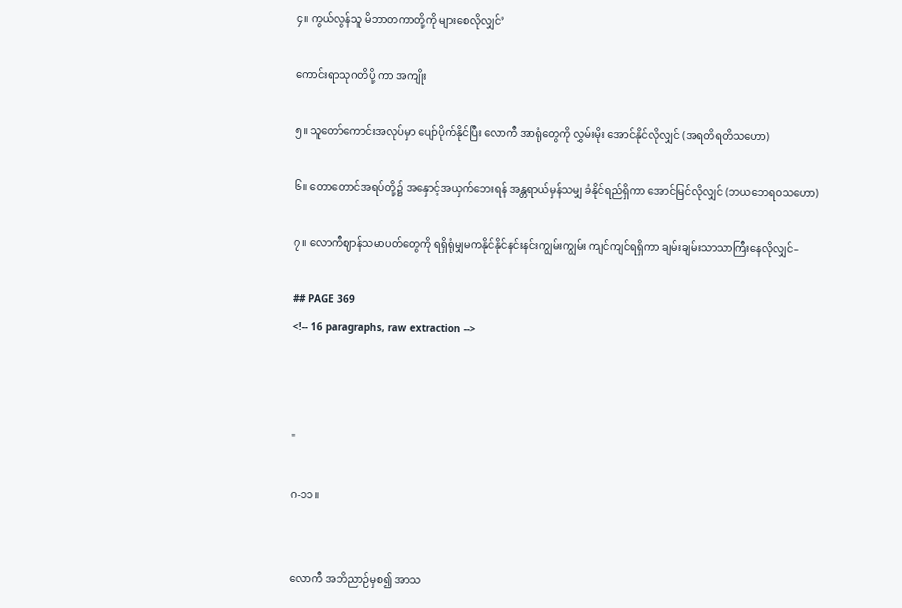၄။ ကွယ်လွန်သူ မိဘာတကာတို့ကို များစေလိုလျှင်’

ကောင်းရာသုဂတိပို့ ကာ အကျိုး

၅။ သူတော်ကောင်းအလုပ်မှာ ပျော်ပိုက်နိုင်ပြီး လောကီ အာရုံတွေကို လွှမ်းမိုး အောင်နိုင်လိုလျှင် (အရတိရတိသဟော)

၆။ တောတောင်အရပ်တို့၌ အနှောင့်အယှက်ဘေးရန် အန္တရာယ်မှန်သမျှ ခံနိုင်ရည်ရှိကာ အောင်မြင်လိုလျှင် (ဘယဘေရဝသဟော)

၇။ လောကီဈာန်သမာပတ်တွေကို ရရှိရုံမျှမကနိုင်နိုင်နင်းနင်းကျွမ်းကျွမ်း ကျင်ကျင်ရရှိကာ ချမ်းချမ်းသာသာကြီးနေလိုလျှင်–

## PAGE 369
<!-- 16 paragraphs, raw extraction -->



"

ဂ-၁၁။


လောကီ အဘိညာဉ်မှစ၍ အာသ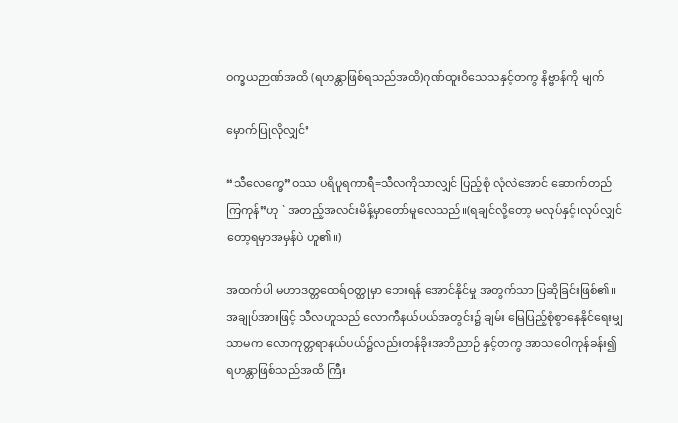ဝက္ခယဉာဏ်အထိ (ရဟန္တာဖြစ်ရသည်အထိ)ဂုဏ်ထူးဝိသေသနှင့်တကွ နိဗ္ဗာန်ကို မျက်

မှောက်ပြုလိုလျှင်’

“သီလေက္ခေ”ဝဿ ပရိပူရကာရီ=သီလကိုသာလျှင် ပြည့်စုံ လုံလဲအောင် ဆောက်တည်ကြကုန်”ဟု ` အတည့်အလင်းမိန့်မှာတော်မူလေသည်။(ရချင်လို့တော့ မလုပ်နှင့်၊လုပ်လျှင်တော့ရမှာအမှန်ပဲ ဟူ၏။)

အထက်ပါ မဟာဒတ္တထေရ်ဝတ္ထုမှာ ဘေးရန် အောင်နိုင်မှု အတွက်သာ ပြဆိုခြင်းဖြစ်၏။ အချုပ်အားဖြင့် သီလဟူသည် လောကီနယ်ပယ်အတွင်း၌ ချမ်း မြေပြည့်စုံစွာနေနိုင်ရေးမျှသာမက လောကုတ္တရာနယ်ပယ်၌လည်းတန်ခိုးအဘိညာဉ် နှင့်တကွ အာသဝေါကုန်ခန်း၍ ရဟန္တာဖြစ်သည်အထိ ကြီး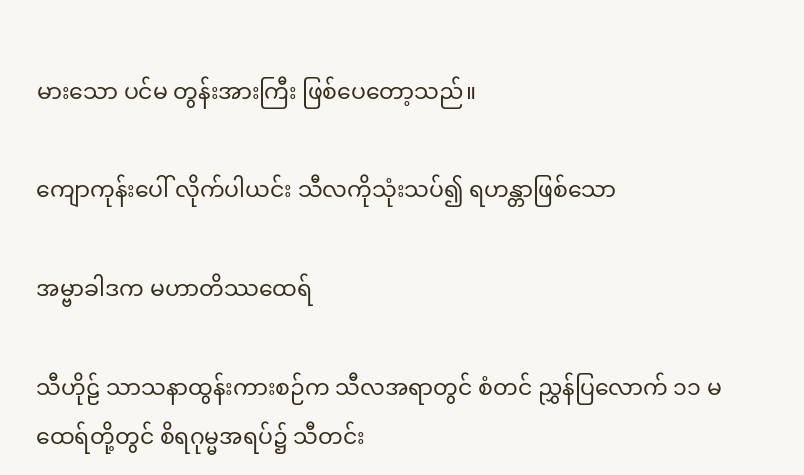မားသော ပင်မ တွန်းအားကြီး ဖြစ်ပေတော့သည်။

ကျောကုန်းပေါ် လိုက်ပါယင်း သီလကိုသုံးသပ်၍ ရဟန္တာဖြစ်သော

အမ္ဗာခါဒက မဟာတိဿထေရ်

သီဟိုဠ် သာသနာထွန်းကားစဉ်က သီလအရာတွင် စံတင် ညွှန်ပြလောက် ၁၁ မထေရ်တို့တွင် စိရဂုမ္မအရပ်၌ သီတင်း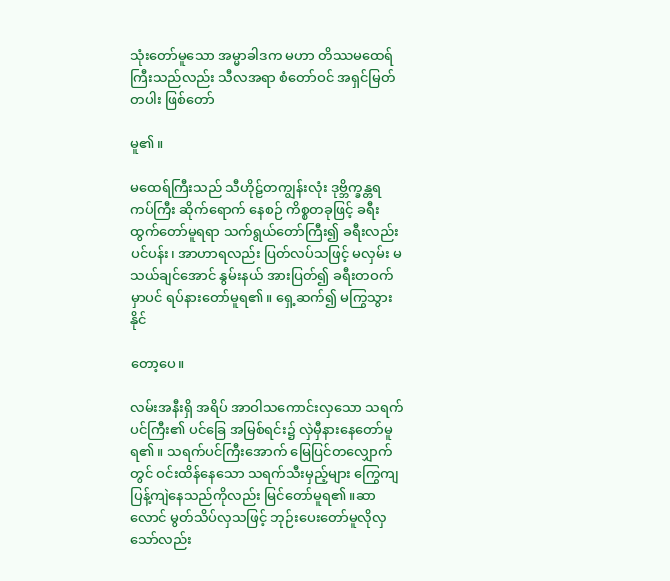သုံးတော်မူသော အမ္မာခါဒက မဟာ တိဿမထေရ်ကြီးသည်လည်း သီလအရာ စံတော်ဝင် အရှင်မြတ်တပါး ဖြစ်တော်

မူ၏။

မထေရ်ကြီးသည် သီဟိုဠ်တကျွန်းလုံး ဒုဗ္ဘိက္ခန္တရ ကပ်ကြီး ဆိုက်ရောက် နေစဉ် ကိစ္စတခုဖြင့် ခရီးထွက်တော်မူရရာ သက်ရွယ်တော်ကြီး၍ ခရီးလည်း ပင်ပန်း၊ အာဟာရလည်း ပြတ်လပ်သဖြင့် မလှမ်း မသယ်ချင်အောင် နွမ်းနယ် အားပြတ်၍ ခရီးတဝက်မှာပင် ရပ်နားတော်မူရ၏။ ရှေ့ဆက်၍ မကြွသွားနိုင်

တော့ပေ။

လမ်းအနီးရှိ အရိပ် အာဝါသကောင်းလှသော သရက်ပင်ကြီး၏ ပင်ခြေ အမြစ်ရင်း၌ လှဲမှီနားနေတော်မူရ၏။ သရက်ပင်ကြီးအောက် မြေပြင်တလျှောက် တွင် ဝင်းထိန်နေသော သရက်သီးမှည့်များ ကြွေကျ ပြန့်ကျဲနေသည်ကိုလည်း မြင်တော်မူရ၏။ဆာလောင် မွတ်သိပ်လှသဖြင့် ဘုဉ်းပေးတော်မူလိုလှသော်လည်း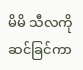မိမိ သီလကို ဆင်ခြင်ကာ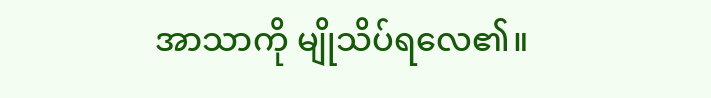အာသာကို မျိုသိပ်ရလေ၏။